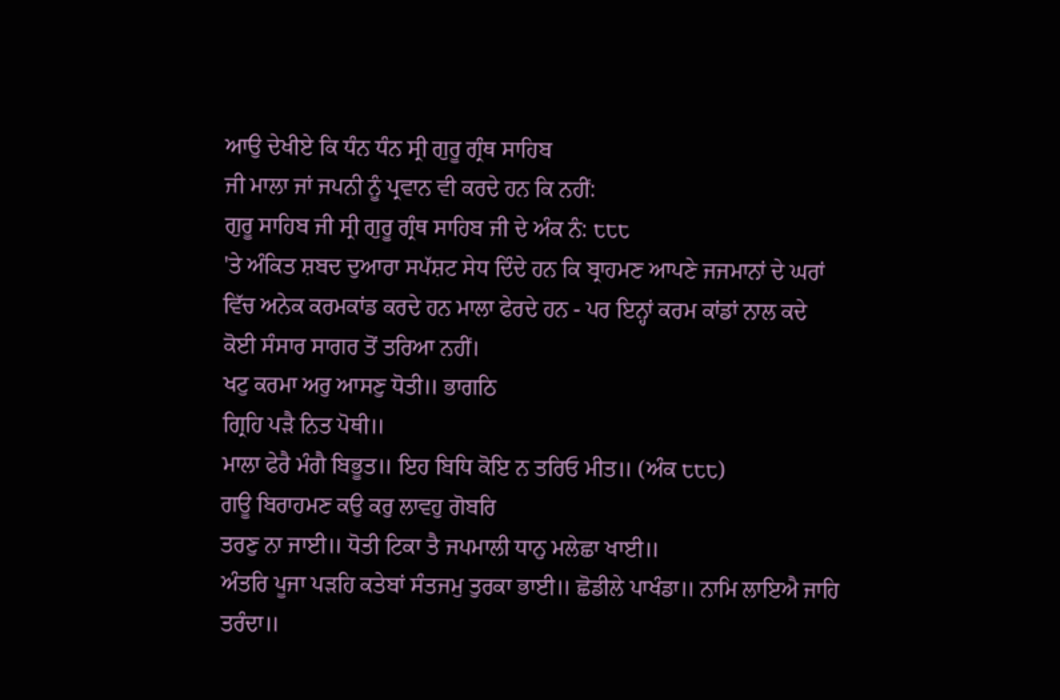ਆਉ ਦੇਖੀਏ ਕਿ ਧੰਨ ਧੰਨ ਸ੍ਰੀ ਗੁਰੂ ਗ੍ਰੰਥ ਸਾਹਿਬ
ਜੀ ਮਾਲਾ ਜਾਂ ਜਪਨੀ ਨੂੰ ਪ੍ਰਵਾਨ ਵੀ ਕਰਦੇ ਹਨ ਕਿ ਨਹੀਂ:
ਗੁਰੂ ਸਾਹਿਬ ਜੀ ਸ੍ਰੀ ਗੁਰੂ ਗ੍ਰੰਥ ਸਾਹਿਬ ਜੀ ਦੇ ਅੰਕ ਨੰ: ੮੮੮
'ਤੇ ਅੰਕਿਤ ਸ਼ਬਦ ਦੁਆਰਾ ਸਪੱਸ਼ਟ ਸੇਧ ਦਿੰਦੇ ਹਨ ਕਿ ਬ੍ਰਾਹਮਣ ਆਪਣੇ ਜਜਮਾਨਾਂ ਦੇ ਘਰਾਂ
ਵਿੱਚ ਅਨੇਕ ਕਰਮਕਾਂਡ ਕਰਦੇ ਹਨ ਮਾਲਾ ਫੇਰਦੇ ਹਨ - ਪਰ ਇਨ੍ਹਾਂ ਕਰਮ ਕਾਂਡਾਂ ਨਾਲ ਕਦੇ
ਕੋਈ ਸੰਸਾਰ ਸਾਗਰ ਤੋਂ ਤਰਿਆ ਨਹੀਂ।
ਖਟੁ ਕਰਮਾ ਅਰੁ ਆਸਣੁ ਧੋਤੀ॥ ਭਾਗਠਿ
ਗ੍ਰਿਹਿ ਪੜੈ ਨਿਤ ਪੋਥੀ॥
ਮਾਲਾ ਫੇਰੈ ਮੰਗੈ ਬਿਭੂਤ॥ ਇਹ ਬਿਧਿ ਕੋਇ ਨ ਤਰਿਓ ਮੀਤ॥ (ਅੰਕ ੮੮੮)
ਗਊ ਬਿਰਾਹਮਣ ਕਉ ਕਰੁ ਲਾਵਹੁ ਗੋਬਰਿ
ਤਰਣੁ ਨਾ ਜਾਈ॥ ਧੋਤੀ ਟਿਕਾ ਤੈ ਜਪਮਾਲੀ ਧਾਨੁ ਮਲੇਛਾ ਖਾਈ॥
ਅੰਤਰਿ ਪੂਜਾ ਪੜਹਿ ਕਤੇਬਾਂ ਸੰਤਜਮੁ ਤੁਰਕਾ ਭਾਈ॥ ਛੋਡੀਲੇ ਪਾਖੰਡਾ॥ ਨਾਮਿ ਲਾਇਐ ਜਾਹਿ
ਤਰੰਦਾ॥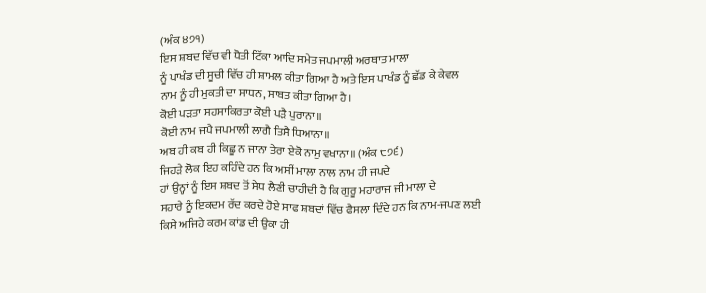(ਅੰਕ ੪੭੧)
ਇਸ ਸ਼ਬਦ ਵਿੱਚ ਵੀ ਧੋਤੀ ਟਿੱਕਾ ਆਦਿ ਸਮੇਤ ਜਪਮਾਲੀ ਅਰਥਾਤ ਮਾਲਾ
ਨੂੰ ਪਾਖੰਡ ਦੀ ਸੂਚੀ ਵਿੱਚ ਹੀ ਸ਼ਾਮਲ ਕੀਤਾ ਗਿਆ ਹੈ ਅਤੇ ਇਸ ਪਾਖੰਡ ਨੂੰ ਛੱਡ ਕੇ ਕੇਵਲ
ਨਾਮ ਨੂੰ ਹੀ ਮੁਕਤੀ ਦਾ ਸਾਧਨ, ਸਾਬਤ ਕੀਤਾ ਗਿਆ ਹੈ।
ਕੋਈ ਪੜਤਾ ਸਹਸਾਕਿਰਤਾ ਕੋਈ ਪੜੈ ਪੁਰਾਨਾ॥
ਕੋਈ ਨਾਮ ਜਪੈ ਜਪਮਾਲੀ ਲਾਗੈ ਤਿਸੈ ਧਿਆਨਾ॥
ਅਬ ਹੀ ਕਬ ਹੀ ਕਿਛੂ ਨ ਜਾਨਾ ਤੇਰਾ ਏਕੋ ਨਾਮੁ ਵਖਾਨਾ॥ (ਅੰਕ ੮੭੬)
ਜਿਹੜੇ ਲੋਕ ਇਹ ਕਹਿੰਦੇ ਹਨ ਕਿ ਅਸੀਂ ਮਾਲਾ ਨਾਲ ਨਾਮ ਹੀ ਜਪਦੇ
ਹਾਂ ਉਨ੍ਹਾਂ ਨੂੰ ਇਸ ਸ਼ਬਦ ਤੋਂ ਸੇਧ ਲੈਣੀ ਚਾਹੀਦੀ ਹੈ ਕਿ ਗੁਰੂ ਮਹਾਰਾਜ ਜੀ ਮਾਲਾ ਦੇ
ਸਹਾਰੇ ਨੂੰ ਇਕਦਮ ਰੱਦ ਕਰਦੇ ਹੋਏ ਸਾਫ ਸ਼ਬਦਾਂ ਵਿੱਚ ਫੈਸਲਾ ਦਿੰਦੇ ਹਨ ਕਿ ਨਾਮ-ਜਪਣ ਲਈ
ਕਿਸੇ ਅਜਿਹੇ ਕਰਮ ਕਾਂਡ ਦੀ ਉਕਾ ਹੀ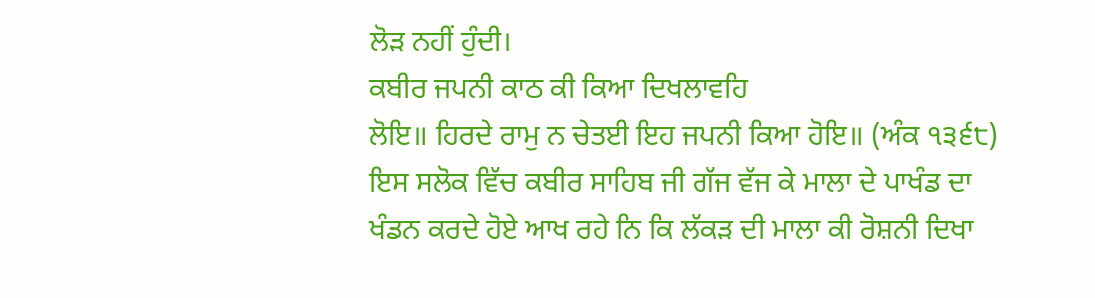ਲੋੜ ਨਹੀਂ ਹੁੰਦੀ।
ਕਬੀਰ ਜਪਨੀ ਕਾਠ ਕੀ ਕਿਆ ਦਿਖਲਾਵਹਿ
ਲੋਇ॥ ਹਿਰਦੇ ਰਾਮੁ ਨ ਚੇਤਈ ਇਹ ਜਪਨੀ ਕਿਆ ਹੋਇ॥ (ਅੰਕ ੧੩੬੮)
ਇਸ ਸਲੋਕ ਵਿੱਚ ਕਬੀਰ ਸਾਹਿਬ ਜੀ ਗੱਜ ਵੱਜ ਕੇ ਮਾਲਾ ਦੇ ਪਾਖੰਡ ਦਾ
ਖੰਡਨ ਕਰਦੇ ਹੋਏ ਆਖ ਰਹੇ ਨਿ ਕਿ ਲੱਕੜ ਦੀ ਮਾਲਾ ਕੀ ਰੋਸ਼ਨੀ ਦਿਖਾ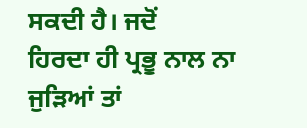ਸਕਦੀ ਹੈ। ਜਦੋਂ
ਹਿਰਦਾ ਹੀ ਪ੍ਰਭੂ ਨਾਲ ਨਾ ਜੁੜਿਆਂ ਤਾਂ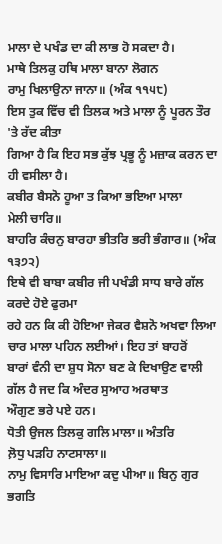ਮਾਲਾ ਦੇ ਪਖੰਡ ਦਾ ਕੀ ਲਾਭ ਹੋ ਸਕਦਾ ਹੈ।
ਮਾਥੇ ਤਿਲਕੁ ਹਥਿ ਮਾਲਾ ਬਾਨਾ ਲੋਗਨ
ਰਾਮੁ ਖਿਲਾਉਨਾ ਜਾਨਾ॥ (ਅੰਕ ੧੧੫੮)
ਇਸ ਤੁਕ ਵਿੱਚ ਵੀ ਤਿਲਕ ਅਤੇ ਮਾਲਾ ਨੂੰ ਪੂਰਨ ਤੌਰ 'ਤੇ ਰੱਦ ਕੀਤਾ
ਗਿਆ ਹੈ ਕਿ ਇਹ ਸਭ ਕੁੱਝ ਪ੍ਰਭੂ ਨੂੰ ਮਜ਼ਾਕ ਕਰਨ ਦਾ ਹੀ ਵਸੀਲਾ ਹੈ।
ਕਬੀਰ ਬੈਸਨੋ ਹੂਆ ਤ ਕਿਆ ਭਇਆ ਮਾਲਾ
ਮੇਲੀ ਚਾਰਿ॥
ਬਾਹਰਿ ਕੰਚਨੁ ਬਾਰਹਾ ਭੀਤਰਿ ਭਰੀ ਭੰਗਾਰ॥ (ਅੰਕ ੧੩੭੨)
ਇਥੇ ਵੀ ਬਾਬਾ ਕਬੀਰ ਜੀ ਪਖੰਡੀ ਸਾਧ ਬਾਰੇ ਗੱਲ ਕਰਦੇ ਹੋਏ ਫੁਰਮਾ
ਰਹੇ ਹਨ ਕਿ ਕੀ ਹੋਇਆ ਜੇਕਰ ਵੈਸ਼ਨੋ ਅਖਵਾ ਲਿਆ ਚਾਰ ਮਾਲਾ ਪਹਿਨ ਲਈਆਂ। ਇਹ ਤਾਂ ਬਾਹਰੋਂ
ਬਾਰਾਂ ਵੰਨੀ ਦਾ ਸ਼ੁਧ ਸੋਨਾ ਬਣ ਕੇ ਦਿਖਾਉਣ ਵਾਲੀ ਗੱਲ ਹੈ ਜਦ ਕਿ ਅੰਦਰ ਸੁਆਹ ਅਰਥਾਤ
ਔਗੁਣ ਭਰੇ ਪਏ ਹਨ।
ਧੋਤੀ ਉਜਲ ਤਿਲਕੁ ਗਲਿ ਮਾਲਾ॥ ਅੰਤਰਿ
ਲ਼ੋਧੁ ਪੜਹਿ ਨਾਟਸਾਲਾ॥
ਨਾਮੁ ਵਿਸਾਰਿ ਮਾਇਆ ਕਦੁ ਪੀਆ॥ ਬਿਨੁ ਗੁਰ ਭਗਤਿ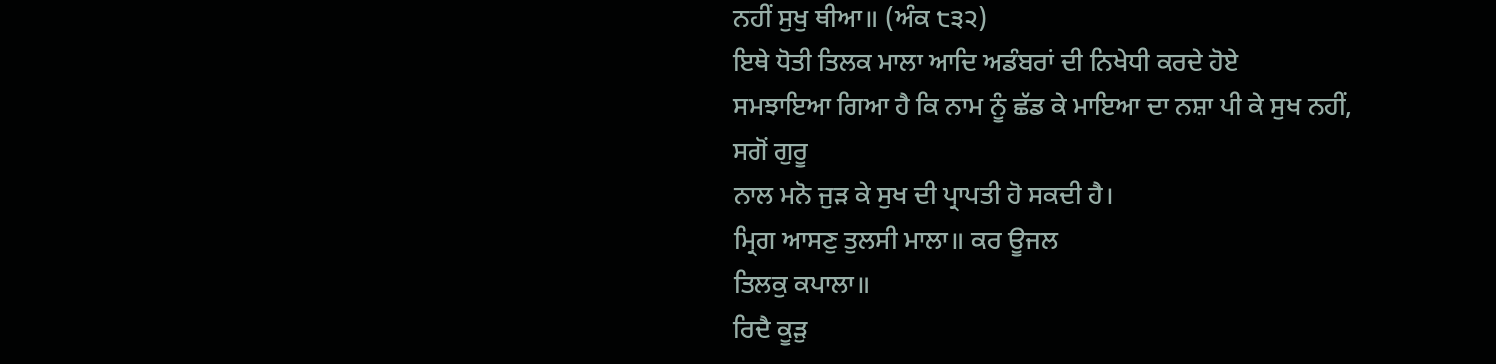ਨਹੀਂ ਸੁਖੁ ਥੀਆ॥ (ਅੰਕ ੮੩੨)
ਇਥੇ ਧੋਤੀ ਤਿਲਕ ਮਾਲਾ ਆਦਿ ਅਡੰਬਰਾਂ ਦੀ ਨਿਖੇਧੀ ਕਰਦੇ ਹੋਏ
ਸਮਝਾਇਆ ਗਿਆ ਹੈ ਕਿ ਨਾਮ ਨੂੰ ਛੱਡ ਕੇ ਮਾਇਆ ਦਾ ਨਸ਼ਾ ਪੀ ਕੇ ਸੁਖ ਨਹੀਂ, ਸਗੋਂ ਗੁਰੂ
ਨਾਲ ਮਨੋ ਜੁੜ ਕੇ ਸੁਖ ਦੀ ਪ੍ਰਾਪਤੀ ਹੋ ਸਕਦੀ ਹੈ।
ਮ੍ਰਿਗ ਆਸਣੁ ਤੁਲਸੀ ਮਾਲਾ॥ ਕਰ ਊਜਲ
ਤਿਲਕੁ ਕਪਾਲਾ॥
ਰਿਦੈ ਕੂੜੁ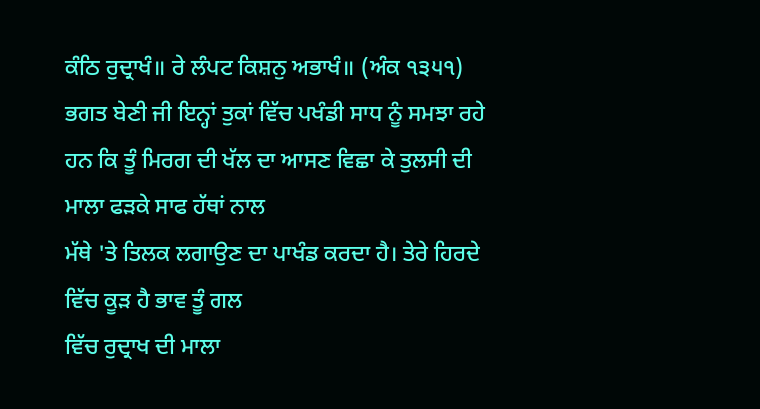ਕੰਠਿ ਰੁਦ੍ਰਾਖੰ॥ ਰੇ ਲੰਪਟ ਕਿਸ਼ਨੁ ਅਭਾਖੰ॥ (ਅੰਕ ੧੩੫੧)
ਭਗਤ ਬੇਣੀ ਜੀ ਇਨ੍ਹਾਂ ਤੁਕਾਂ ਵਿੱਚ ਪਖੰਡੀ ਸਾਧ ਨੂੰ ਸਮਝਾ ਰਹੇ
ਹਨ ਕਿ ਤੂੰ ਮਿਰਗ ਦੀ ਖੱਲ ਦਾ ਆਸਣ ਵਿਛਾ ਕੇ ਤੁਲਸੀ ਦੀ ਮਾਲਾ ਫੜਕੇ ਸਾਫ ਹੱਥਾਂ ਨਾਲ
ਮੱਥੇ 'ਤੇ ਤਿਲਕ ਲਗਾਉਣ ਦਾ ਪਾਖੰਡ ਕਰਦਾ ਹੈ। ਤੇਰੇ ਹਿਰਦੇ ਵਿੱਚ ਕੂੜ ਹੈ ਭਾਵ ਤੂੰ ਗਲ
ਵਿੱਚ ਰੁਦ੍ਰਾਖ ਦੀ ਮਾਲਾ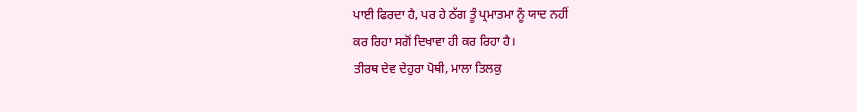ਪਾਈ ਫਿਰਦਾ ਹੈ, ਪਰ ਹੇ ਠੱਗ ਤੂੰ ਪ੍ਰਮਾਤਮਾ ਨੂੰ ਯਾਦ ਨਹੀਂ
ਕਰ ਰਿਹਾ ਸਗੋਂ ਦਿਖਾਵਾ ਹੀ ਕਰ ਰਿਹਾ ਹੈ।
ਤੀਰਥ ਦੇਵ ਦੇਹੁਰਾ ਪੋਥੀ, ਮਾਲਾ ਤਿਲਕੁ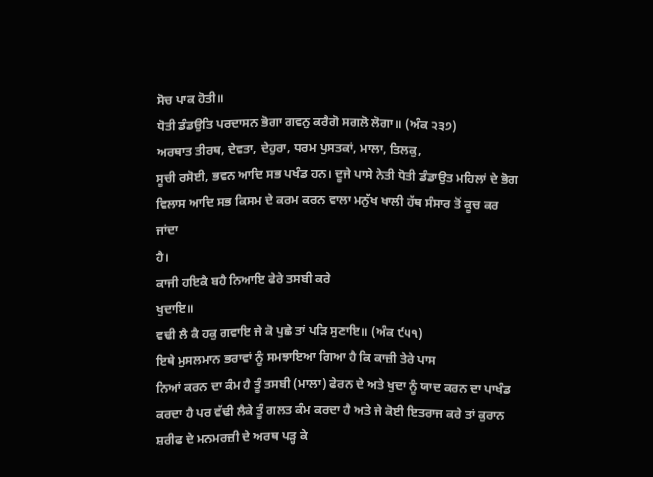ਸੋਚ ਪਾਕ ਹੋਤੀ॥
ਧੋਤੀ ਡੰਡਉਤਿ ਪਰਦਾਸਨ ਭੋਗਾ ਗਵਨੁ ਕਰੈਗੋ ਸਗਲੋ ਲੋਗਾ॥ (ਅੰਕ ੨੩੭)
ਅਰਥਾਤ ਤੀਰਥ, ਦੇਵਤਾ, ਦੇਹੁਰਾ, ਧਰਮ ਪੁਸਤਕਾਂ, ਮਾਲਾ, ਤਿਲਕੁ,
ਸੂਚੀ ਰਸੋਈ, ਭਵਨ ਆਦਿ ਸਭ ਪਖੰਡ ਹਨ। ਦੂਜੇ ਪਾਸੇ ਨੇਤੀ ਧੋਤੀ ਡੰਡਾਉਤ ਮਹਿਲਾਂ ਦੇ ਭੋਗ
ਵਿਲਾਸ ਆਦਿ ਸਭ ਕਿਸਮ ਦੇ ਕਰਮ ਕਰਨ ਵਾਲਾ ਮਨੁੱਖ ਖਾਲੀ ਹੱਥ ਸੰਸਾਰ ਤੋਂ ਕੂਚ ਕਰ ਜਾਂਦਾ
ਹੈ।
ਕਾਜੀ ਹਇਕੈ ਬਹੈ ਨਿਆਇ ਫੇਰੇ ਤਸਬੀ ਕਰੇ
ਖੁਦਾਇ॥
ਵਢੀ ਲੈ ਕੈ ਹਕੁ ਗਵਾਇ ਜੇ ਕੋ ਪੁਛੇ ਤਾਂ ਪੜਿ ਸੁਣਾਇ॥ (ਅੰਕ ੯੫੧)
ਇਥੇ ਮੁਸਲਮਾਨ ਭਰਾਵਾਂ ਨੂੰ ਸਮਝਾਇਆ ਗਿਆ ਹੈ ਕਿ ਕਾਜ਼ੀ ਤੇਰੇ ਪਾਸ
ਨਿਆਂ ਕਰਨ ਦਾ ਕੰਮ ਹੈ ਤੂੰ ਤਸਬੀ (ਮਾਲਾ) ਫੇਰਨ ਦੇ ਅਤੇ ਖੁਦਾ ਨੂੰ ਯਾਦ ਕਰਨ ਦਾ ਪਾਖੰਡ
ਕਰਦਾ ਹੈ ਪਰ ਵੱਢੀ ਲੈਕੇ ਤੂੰ ਗਲਤ ਕੰਮ ਕਰਦਾ ਹੈ ਅਤੇ ਜੇ ਕੋਈ ਇਤਰਾਜ ਕਰੇ ਤਾਂ ਕੁਰਾਨ
ਸ਼ਰੀਫ ਦੇ ਮਨਮਰਜ਼ੀ ਦੇ ਅਰਥ ਪੜ੍ਹ ਕੇ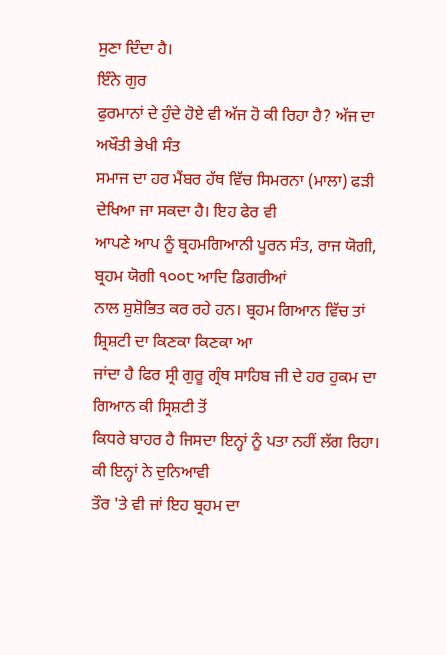ਸੁਣਾ ਦਿੰਦਾ ਹੈ।
ਇੰਨੇ ਗੁਰ
ਫੁਰਮਾਨਾਂ ਦੇ ਹੁੰਦੇ ਹੋਏ ਵੀ ਅੱਜ ਹੋ ਕੀ ਰਿਹਾ ਹੈ? ਅੱਜ ਦਾ ਅਖੌਤੀ ਭੇਖੀ ਸੰਤ
ਸਮਾਜ ਦਾ ਹਰ ਮੈਂਬਰ ਹੱਥ ਵਿੱਚ ਸਿਮਰਨਾ (ਮਾਲਾ) ਫੜੀ ਦੇਖਿਆ ਜਾ ਸਕਦਾ ਹੈ। ਇਹ ਫੇਰ ਵੀ
ਆਪਣੇ ਆਪ ਨੂੰ ਬ੍ਰਹਮਗਿਆਨੀ ਪੂਰਨ ਸੰਤ, ਰਾਜ ਯੋਗੀ, ਬ੍ਰਹਮ ਯੋਗੀ ੧੦੦੮ ਆਦਿ ਡਿਗਰੀਆਂ
ਨਾਲ ਸ਼ੁਸ਼ੋਭਿਤ ਕਰ ਰਹੇ ਹਨ। ਬ੍ਰਹਮ ਗਿਆਨ ਵਿੱਚ ਤਾਂ ਸ਼੍ਰਿਸ਼ਟੀ ਦਾ ਕਿਣਕਾ ਕਿਣਕਾ ਆ
ਜਾਂਦਾ ਹੈ ਫਿਰ ਸ੍ਰੀ ਗੁਰੂ ਗ੍ਰੰਥ ਸਾਹਿਬ ਜੀ ਦੇ ਹਰ ਹੁਕਮ ਦਾ ਗਿਆਨ ਕੀ ਸ੍ਰਿਸ਼ਟੀ ਤੋਂ
ਕਿਧਰੇ ਬਾਹਰ ਹੈ ਜਿਸਦਾ ਇਨ੍ਹਾਂ ਨੂੰ ਪਤਾ ਨਹੀਂ ਲੱਗ ਰਿਹਾ।
ਕੀ ਇਨ੍ਹਾਂ ਨੇ ਦੁਨਿਆਵੀ
ਤੌਰ 'ਤੇ ਵੀ ਜਾਂ ਇਹ ਬ੍ਰਹਮ ਦਾ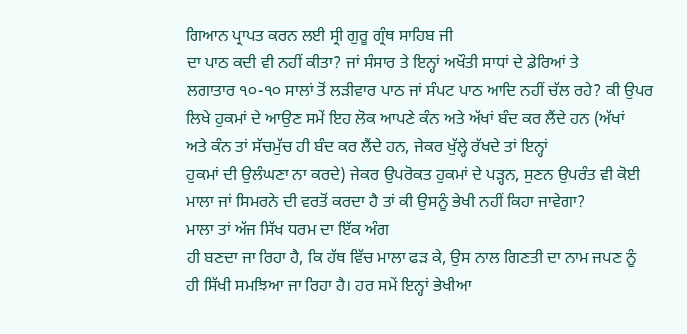ਗਿਆਨ ਪ੍ਰਾਪਤ ਕਰਨ ਲਈ ਸ੍ਰੀ ਗੁਰੂ ਗ੍ਰੰਥ ਸਾਹਿਬ ਜੀ
ਦਾ ਪਾਠ ਕਦੀ ਵੀ ਨਹੀਂ ਕੀਤਾ? ਜਾਂ ਸੰਸਾਰ ਤੇ ਇਨ੍ਹਾਂ ਅਖੌਤੀ ਸਾਧਾਂ ਦੇ ਡੇਰਿਆਂ ਤੇ
ਲਗਾਤਾਰ ੧੦-੧੦ ਸਾਲਾਂ ਤੋਂ ਲੜੀਵਾਰ ਪਾਠ ਜਾਂ ਸੰਪਟ ਪਾਠ ਆਦਿ ਨਹੀਂ ਚੱਲ ਰਹੇ? ਕੀ ਉਪਰ
ਲਿਖੇ ਹੁਕਮਾਂ ਦੇ ਆਉਣ ਸਮੇਂ ਇਹ ਲੋਕ ਆਪਣੇ ਕੰਨ ਅਤੇ ਅੱਖਾਂ ਬੰਦ ਕਰ ਲੈਂਦੇ ਹਨ (ਅੱਖਾਂ
ਅਤੇ ਕੰਨ ਤਾਂ ਸੱਚਮੁੱਚ ਹੀ ਬੰਦ ਕਰ ਲੈਂਦੇ ਹਨ, ਜੇਕਰ ਖੁੱਲ੍ਹੇ ਰੱਖਦੇ ਤਾਂ ਇਨ੍ਹਾਂ
ਹੁਕਮਾਂ ਦੀ ਉਲੰਘਣਾ ਨਾ ਕਰਦੇ) ਜੇਕਰ ਉਪਰੋਕਤ ਹੁਕਮਾਂ ਦੇ ਪੜ੍ਹਨ, ਸੁਣਨ ਉਪਰੰਤ ਵੀ ਕੋਈ
ਮਾਲਾ ਜਾਂ ਸਿਮਰਨੇ ਦੀ ਵਰਤੋਂ ਕਰਦਾ ਹੈ ਤਾਂ ਕੀ ਉਸਨੂੰ ਭੇਖੀ ਨਹੀਂ ਕਿਹਾ ਜਾਵੇਗਾ?
ਮਾਲਾ ਤਾਂ ਅੱਜ ਸਿੱਖ ਧਰਮ ਦਾ ਇੱਕ ਅੰਗ
ਹੀ ਬਣਦਾ ਜਾ ਰਿਹਾ ਹੈ, ਕਿ ਹੱਥ ਵਿੱਚ ਮਾਲਾ ਫੜ ਕੇ, ਉਸ ਨਾਲ ਗਿਣਤੀ ਦਾ ਨਾਮ ਜਪਣ ਨੂੰ
ਹੀ ਸਿੱਖੀ ਸਮਝਿਆ ਜਾ ਰਿਹਾ ਹੈ। ਹਰ ਸਮੇਂ ਇਨ੍ਹਾਂ ਭੇਖੀਆ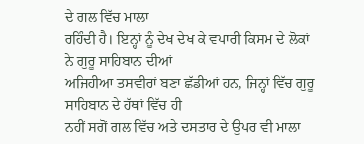ਦੇ ਗਲ ਵਿੱਚ ਮਾਲਾ
ਰਹਿੰਦੀ ਹੈ। ਇਨ੍ਹਾਂ ਨੂੰ ਦੇਖ ਦੇਖ ਕੇ ਵਪਾਰੀ ਕਿਸਮ ਦੇ ਲੋਕਾਂ ਨੇ ਗੁਰੂ ਸਾਹਿਬਾਨ ਦੀਆਂ
ਅਜਿਹੀਆ ਤਸਵੀਰਾਂ ਬਣਾ ਛੱਡੀਆਂ ਹਨ, ਜਿਨ੍ਹਾਂ ਵਿੱਚ ਗੁਰੂ ਸਾਹਿਬਾਨ ਦੇ ਹੱਥਾਂ ਵਿੱਚ ਹੀ
ਨਹੀਂ ਸਗੋਂ ਗਲ ਵਿੱਚ ਅਤੇ ਦਸਤਾਰ ਦੇ ਉਪਰ ਵੀ ਮਾਲਾ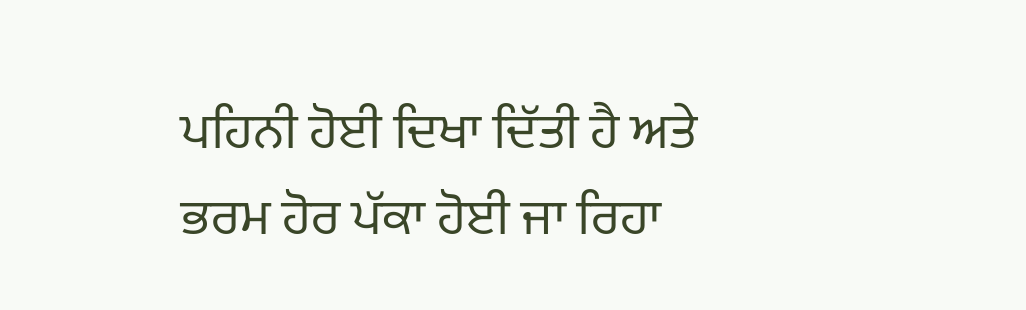ਪਹਿਨੀ ਹੋਈ ਦਿਖਾ ਦਿੱਤੀ ਹੈ ਅਤੇ
ਭਰਮ ਹੋਰ ਪੱਕਾ ਹੋਈ ਜਾ ਰਿਹਾ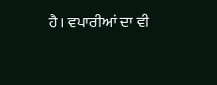ਹੈ। ਵਪਾਰੀਆਂ ਦਾ ਵੀ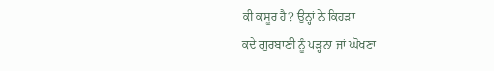ਕੀ ਕਸੂਰ ਹੈ? ਉਨ੍ਹਾਂ ਨੇ ਕਿਹੜਾ
ਕਦੇ ਗੁਰਬਾਣੀ ਨੂੰ ਪੜ੍ਹਨਾ ਜਾਂ ਘੋਖਣਾ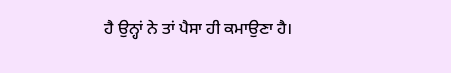ਹੈ ਉਨ੍ਹਾਂ ਨੇ ਤਾਂ ਪੈਸਾ ਹੀ ਕਮਾਉਣਾ ਹੈ।